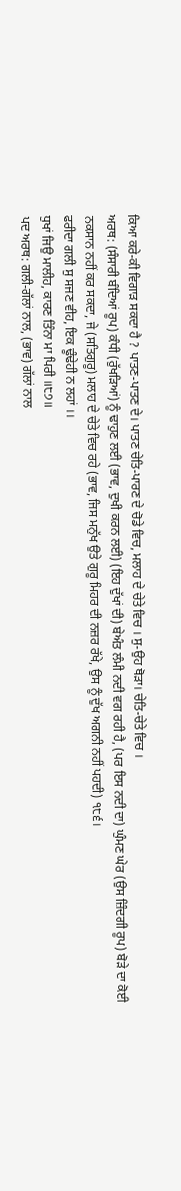ਕਿਆ ਕਰੇ-ਕੀ ਵਿਗਾੜ ਸਕਦਾ ਹੈ ? ਪਾਤਣ-ਪਾਤਣ ਦੇ। ਪਾਤਣ ਚੇਤਿ-ਪਾਰਣ ਦੇ ਚੋਡੇ ਵਿਚ, ਮਲਾਹ ਦੇ ਚੇਤੇ ਵਿਚ । ਸੁ-ਉਹ ਥੋੜਾ। ਚੇਤਿ-ਚੇਤੇ ਵਿਚ ।
ਅਰਥ: (ਸੰਸਾਰੀ ਬੰਦਿਆਂ ਰੂਪ) ਕੰਧੀ (ਰੁੱਖੜਿਆਂ) ਨੂੰ ਢਾਹੁਣ ਲਈ (ਭਾਵ, ਦੁਖੀ ਕਰਨ ਲਈ) (ਇਹ ਦੁੱਖਾਂ ਦੀ) ਬੇਅੰਤ ਲੰਮੀ ਨਦੀ ਵਗ ਰਹੀ ਹੈ, (ਪਰ ਇਸ ਨਦੀ ਦਾ) ਘੁੰਮਣ ਘੇਰ (ਉਸ ਜ਼ਿੰਦਗੀ ਰੂਪ) ਬੋੜੇ ਦਾ ਕੋਈ ਨਕਸਾਨ ਨਹੀਂ ਕਰ ਸਕਦਾ, ਜੇ (ਸਤਿਗੁਰੂ) ਮਲਾਹ ਦੇ ਚੇਤੇ ਵਿਚ ਰਹੇ (ਭਾਵ, ਜਿਸ ਮਨੁੱਖ ਉਤੇ ਗੁਰੂ ਮਿਹਰ ਦੀ ਨਜ਼ਰ ਰੱਖੇ, ਉਸ ਨੂੰ ਦੁੱਖ ਅਗਨੀ ਨਹੀਂ ਪਹਦੀ) ੧੮੬।
ਫਰੀਦਾ ਗਲੀ ਸੁ ਸਜਣ ਵੀਹ, ਇਕ ਢੂੰਢੇਹੀ ਨ ਲਹਾਂ ।।
ਧੁਖਾਂ ਜਿਉ ਮਾਲੀਹ, ਕਾਰਣ ਤਿੰਨਾ ਮਾ ਪਿਰੀ ॥੮੭॥
ਪਦ ਅਰਥ: ਗਲੀ-ਗੱਲਾਂ ਨਾਲ, (ਭਾਵ) ਗੱਲਾਂ ਨਾਲ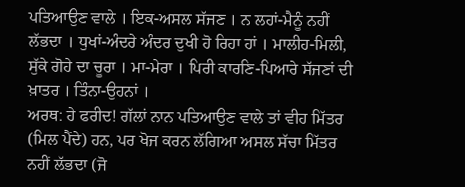ਪਤਿਆਉਣ ਵਾਲੇ । ਇਕ-ਅਸਲ ਸੱਜਣ । ਨ ਲਹਾਂ-ਮੈਨੂੰ ਨਹੀਂ ਲੱਭਦਾ । ਧੁਖਾਂ-ਅੰਦਰੇ ਅੰਦਰ ਦੁਖੀ ਹੋ ਰਿਹਾ ਹਾਂ । ਮਾਲੀਹ-ਮਿਲੀ, ਸੁੱਕੇ ਗੋਹੇ ਦਾ ਚੂਰਾ । ਮਾ-ਮੇਰਾ । ਪਿਰੀ ਕਾਰਣਿ-ਪਿਆਰੇ ਸੱਜਣਾਂ ਦੀ ਖ਼ਾਤਰ । ਤਿੰਨਾ-ਉਹਨਾਂ ।
ਅਰਥ: ਹੇ ਫਰੀਦ! ਗੱਲਾਂ ਨਾਨ ਪਤਿਆਉਣ ਵਾਲੇ ਤਾਂ ਵੀਹ ਮਿੱਤਰ (ਮਿਲ ਪੈਂਦੇ) ਹਨ, ਪਰ ਖੋਜ ਕਰਨ ਲੱਗਿਆ ਅਸਲ ਸੱਚਾ ਮਿੱਤਰ ਨਹੀਂ ਲੱਭਦਾ (ਜੋ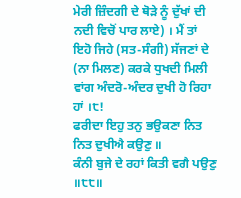ਮੇਰੀ ਜ਼ਿੰਦਗੀ ਦੇ ਥੋੜੇ ਨੂੰ ਦੁੱਖਾਂ ਦੀ ਨਦੀ ਵਿਚੋਂ ਪਾਰ ਲਾਏ) । ਮੈਂ ਤਾਂ ਇਹੋ ਜਿਹੇ (ਸਤ-ਸੰਗੀ) ਸੱਜਣਾਂ ਦੇ (ਨਾ ਮਿਲਣ) ਕਰਕੇ ਧੁਖਦੀ ਮਿਲੀ ਵਾਂਗ ਅੰਦਰੋ-ਅੰਦਰ ਦੁਖੀ ਹੋ ਰਿਹਾ ਹਾਂ ।੮!
ਫਰੀਦਾ ਇਹੁ ਤਨੁ ਭਉਕਣਾ ਨਿਤ ਨਿਤ ਦੁਖੀਐ ਕਉਣੁ ॥
ਕੰਨੀ ਬੁਜੇ ਦੇ ਰਹਾਂ ਕਿਤੀ ਵਗੈ ਪਉਣੁ ॥੮੮॥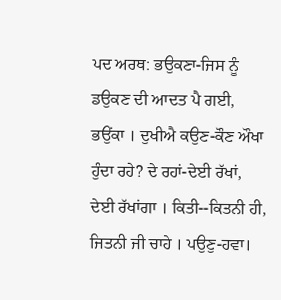ਪਦ ਅਰਥ: ਭਉਕਣਾ-ਜਿਸ ਨੂੰ ਡਉਕਣ ਦੀ ਆਦਤ ਪੈ ਗਈ, ਭਉਂਕਾ । ਦੁਖੀਐ ਕਉਣ-ਕੌਣ ਔਖਾ ਹੁੰਦਾ ਰਹੇ? ਦੇ ਰਹਾਂ-ਦੇਈ ਰੱਖਾਂ, ਦੇਈ ਰੱਖਾਂਗਾ । ਕਿਤੀ--ਕਿਤਨੀ ਹੀ, ਜਿਤਨੀ ਜੀ ਚਾਹੇ । ਪਉਣੁ-ਹਵਾ।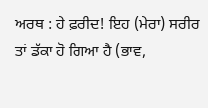ਅਰਥ : ਹੇ ਫ਼ਰੀਦ! ਇਹ (ਮੇਰਾ) ਸਰੀਰ ਤਾਂ ਡੱਕਾ ਹੋ ਗਿਆ ਹੈ (ਭਾਵ,